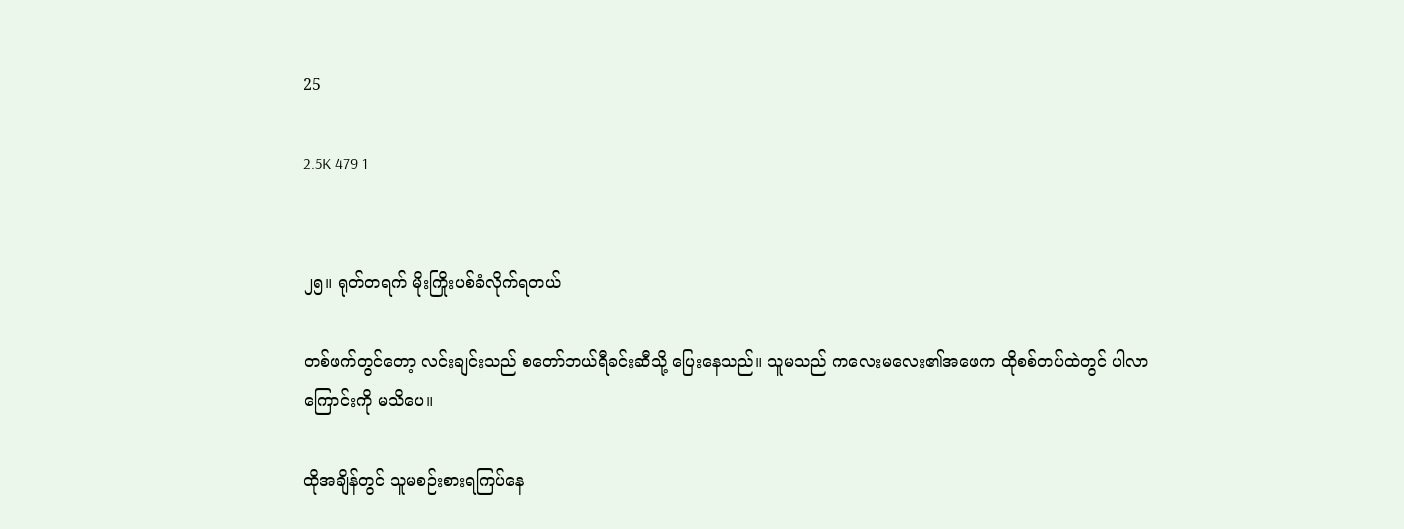25

2.5K 479 1


၂၅။ ရုတ်တရက် မိုးကြိုးပစ်ခံလိုက်ရတယ်

တစ်ဖက်တွင်တော့ လင်းချင်းသည် စတော်ဘယ်ရီခင်းဆီသို့ ပြေးနေသည်။ သူမသည် ကလေးမလေး၏အဖေက ထိုစစ်တပ်ထဲတွင် ပါလာကြောင်းကို မသိပေ။

ထိုအချိန်တွင် သူမစဉ်းစားရကြပ်နေ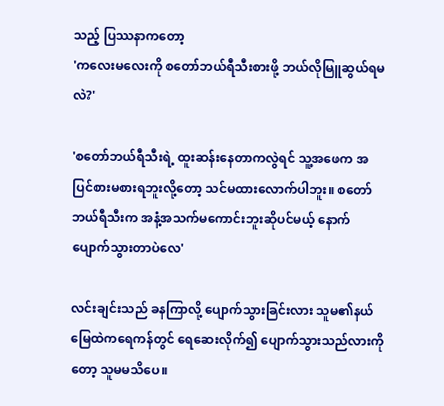သည့် ပြဿနာကတော့
'ကလေးမလေးကို စတော်ဘယ်ရီသီးစားဖို့ ဘယ်လိုမြူဆွယ်ရမလဲ?'

'စတော်ဘယ်ရီသီးရဲ့ ထူးဆန်းနေတာကလွဲရင် သူ့အဖေက အပြင်စားမစားရဘူးလို့တော့ သင်မထားလောက်ပါဘူး။ စတော်ဘယ်ရီသီးက အနံ့အသက်မကောင်းဘူးဆိုပင်မယ့် နောက်ပျောက်သွားတာပဲလေ'

လင်းချင်းသည် ခနကြာလို့ ပျောက်သွားခြင်းလား သူမ၏နယ်မြေထဲကရေကန်တွင် ရေဆေးလိုက်၍ ပျောက်သွားသည်လားကိုတော့ သူမမသိပေ။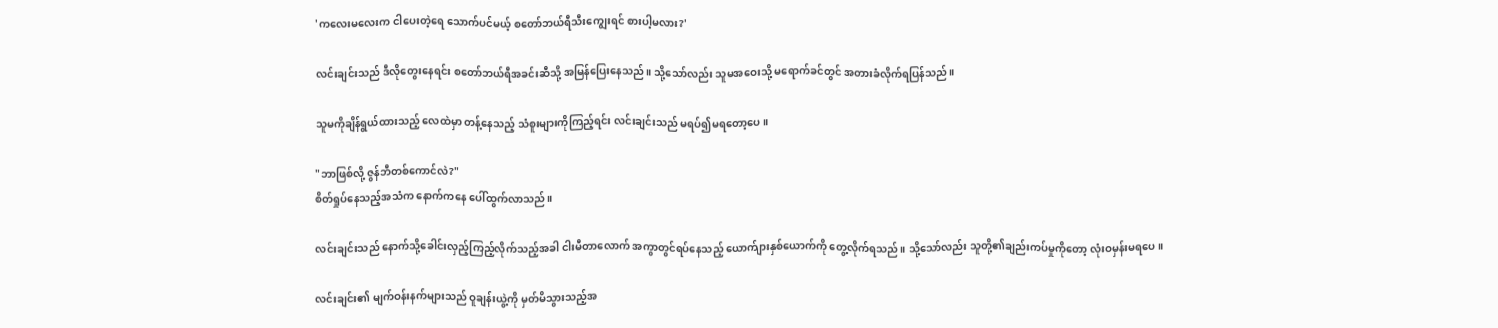'ကလေးမလေးက ငါပေးတဲ့ရေ သောက်ပင်မယ့် စတော်ဘယ်ရီသီးကျွေးရင် စားပါ့မလား?'

လင်းချင်းသည် ဒီလိုတွေးနေရင်း စတော်ဘယ်ရီအခင်းဆီသို့ အမြန်ပြေးနေသည်။ သို့သော်လည်း သူမအဝေးသို့ မရောက်ခင်တွင် အတားခံလိုက်ရပြန်သည်။

သူမကိုချိန်ရွယ်ထားသည့် လေထဲမှာ တန့်နေသည့် သံစူးများကိုကြည့်ရင်း လင်းချင်းသည် မရပ်၍မရတော့ပေ။

"ဘာဖြစ်လို့ ဇွန်ဘီတစ်ကောင်လဲ?"
စိတ်ရှုပ်နေသည့်အသံက နောက်ကနေ ပေါ်ထွက်လာသည်။

လင်းချင်းသည် နောက်သို့ခေါင်းလှည့်ကြည့်လိုက်သည့်အခါ ငါးမီတာလောက် အကွာတွင်ရပ်နေသည့် ယောက်ျားနှစ်ယောက်ကို တွေ့လိုက်ရသည်။ သို့သော်လည်း သူတို့၏ချည်းကပ်မှုကိုတော့ လုံးဝမှန်းမရပေ။

လင်းချင်း၏ မျက်ဝန်းနက်များသည် ဝူချန်းယွဲ့ကို မှတ်မိသွားသည့်အ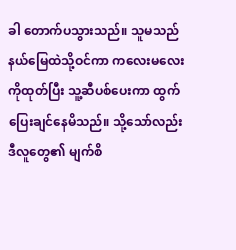ခါ တောက်ပသွားသည်။ သူမသည် နယ်မြေထဲသို့ဝင်ကာ ကလေးမလေးကိုထုတ်ပြီး သူ့ဆီပစ်ပေးကာ ထွက်ပြေးချင်နေမိသည်။ သို့သော်လည်း ဒီလူတွေ၏ မျက်စိ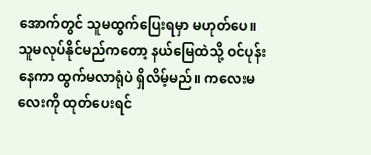အောက်တွင် သူမထွက်ပြေးရမှာ မဟုတ်ပေ။ သူမလုပ်နိုင်မည်ကတော့ နယ်မြေထဲသို့ ဝင်ပုန်းနေကာ ထွက်မလာရုံပဲ ရှိလိမ့်မည်။ ကလေးမလေးကို ထုတ်ပေးရင်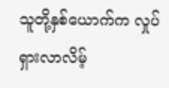သူတို့နှစ်ယောက်က လှုပ်ရှားလာလိမ့်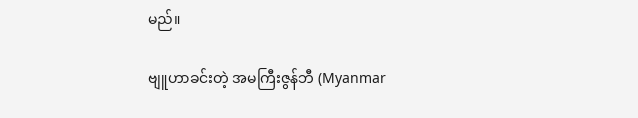မည်။

ဗျူဟာခင်းတဲ့ အမကြီးဇွန်ဘီ (Myanmar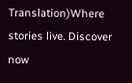Translation)Where stories live. Discover now